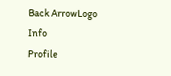Back ArrowLogo
Info
Profile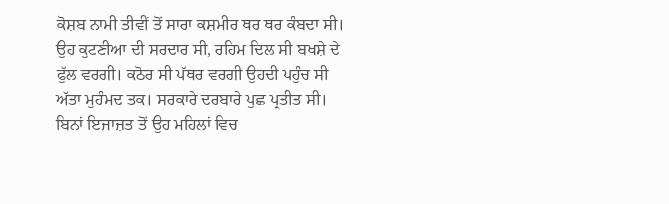ਕੋਸ਼ਬ ਨਾਮੀ ਤੀਵੀਂ ਤੋਂ ਸਾਰਾ ਕਸ਼ਮੀਰ ਥਰ ਥਰ ਕੰਬਦਾ ਸੀ। ਉਹ ਕੁਟਣੀਆ ਦੀ ਸਰਦਾਰ ਸੀ, ਰਹਿਮ ਦਿਲ ਸੀ ਬਖਸ਼ੇ ਦੇ ਫੁੱਲ ਵਰਗੀ। ਕਠੋਰ ਸੀ ਪੱਥਰ ਵਰਗੀ ਉਹਦੀ ਪਹੁੰਚ ਸੀ ਅੱਤਾ ਮੁਹੰਮਦ ਤਕ। ਸਰਕਾਰੇ ਦਰਬਾਰੇ ਪੁਛ ਪ੍ਰਤੀਤ ਸੀ। ਬਿਨਾਂ ਇਜਾਜ਼ਤ ਤੋਂ ਉਹ ਮਹਿਲਾਂ ਵਿਚ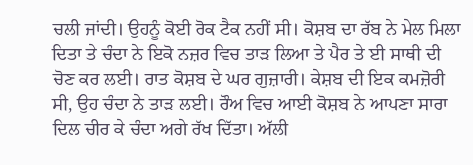ਚਲੀ ਜਾਂਦੀ। ਉਹਨੂੰ ਕੋਈ ਰੋਕ ਟੈਕ ਨਹੀਂ ਸੀ। ਕੋਸ਼ਬ ਦਾ ਰੱਬ ਨੇ ਮੇਲ ਮਿਲਾ ਦਿਤਾ ਤੇ ਚੰਦਾ ਨੇ ਇਕੋ ਨਜ਼ਰ ਵਿਚ ਤਾੜ ਲਿਆ ਤੇ ਪੈਰ ਤੇ ਈ ਸਾਥੀ ਦੀ ਚੋਣ ਕਰ ਲਈ। ਰਾਤ ਕੋਸ਼ਬ ਦੇ ਘਰ ਗੁਜ਼ਾਰੀ। ਕੇਸ਼ਬ ਦੀ ਇਕ ਕਮਜ਼ੋਰੀ ਸੀ, ਉਹ ਚੰਦਾ ਨੇ ਤਾੜ ਲਈ। ਰੌਅ ਵਿਚ ਆਈ ਕੋਸ਼ਬ ਨੇ ਆਪਣਾ ਸਾਰਾ ਦਿਲ ਚੀਰ ਕੇ ਚੰਦਾ ਅਗੇ ਰੱਖ ਦਿੱਤਾ। ਅੱਲੀ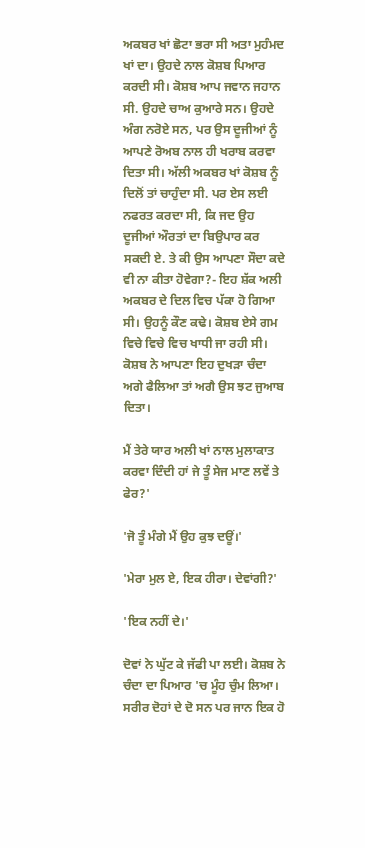ਅਕਬਰ ਖਾਂ ਛੋਟਾ ਭਰਾ ਸੀ ਅਤਾ ਮੁਹੰਮਦ ਖਾਂ ਦਾ। ਉਹਦੇ ਨਾਲ ਕੋਸ਼ਬ ਪਿਆਰ ਕਰਦੀ ਸੀ। ਕੋਸ਼ਬ ਆਪ ਜਵਾਨ ਜਹਾਨ ਸੀ. ਉਹਦੇ ਚਾਅ ਕੁਆਰੇ ਸਨ। ਉਹਦੇ ਅੰਗ ਨਰੋਏ ਸਨ, ਪਰ ਉਸ ਦੂਜੀਆਂ ਨੂੰ ਆਪਣੇ ਰੋਅਬ ਨਾਲ ਹੀ ਖਰਾਬ ਕਰਵਾ ਦਿਤਾ ਸੀ। ਅੱਲੀ ਅਕਬਰ ਖਾਂ ਕੋਸ਼ਬ ਨੂੰ ਦਿਲੋਂ ਤਾਂ ਚਾਹੁੰਦਾ ਸੀ. ਪਰ ਏਸ ਲਈ ਨਫਰਤ ਕਰਦਾ ਸੀ, ਕਿ ਜਦ ਉਹ ਦੂਜੀਆਂ ਔਰਤਾਂ ਦਾ ਬਿਉਪਾਰ ਕਰ ਸਕਦੀ ਏ. ਤੇ ਕੀ ਉਸ ਆਪਣਾ ਸੌਦਾ ਕਦੇ ਵੀ ਨਾ ਕੀਤਾ ਹੋਵੇਗਾ?- ਇਹ ਸ਼ੱਕ ਅਲੀ ਅਕਬਰ ਦੇ ਦਿਲ ਵਿਚ ਪੱਕਾ ਹੋ ਗਿਆ ਸੀ। ਉਹਨੂੰ ਕੌਣ ਕਢੇ। ਕੋਸ਼ਬ ਏਸੇ ਗਮ ਵਿਚੇ ਵਿਚੇ ਵਿਚ ਖਾਧੀ ਜਾ ਰਹੀ ਸੀ। ਕੋਸ਼ਬ ਨੇ ਆਪਣਾ ਇਹ ਦੁਖੜਾ ਚੰਦਾ ਅਗੇ ਫੈਲਿਆ ਤਾਂ ਅਗੈ ਉਸ ਝਟ ਜੁਆਬ ਦਿਤਾ।

ਮੈਂ ਤੇਰੇ ਯਾਰ ਅਲੀ ਖਾਂ ਨਾਲ ਮੁਲਾਕਾਤ ਕਰਵਾ ਦਿੰਦੀ ਹਾਂ ਜੇ ਤੂੰ ਸੇਜ ਮਾਣ ਲਵੇਂ ਤੇ ਫੇਰ?'

'ਜੋ ਤੂੰ ਮੰਗੇ ਮੈਂ ਉਹ ਕੁਝ ਦਊਂ।'

'ਮੇਰਾ ਮੁਲ ਏ, ਇਕ ਹੀਰਾ। ਦੇਵਾਂਗੀ?'

'ਇਕ ਨਹੀਂ ਦੇ।'

ਦੋਵਾਂ ਨੇ ਘੁੱਟ ਕੇ ਜੱਫੀ ਪਾ ਲਈ। ਕੋਸ਼ਬ ਨੇ ਚੰਦਾ ਦਾ ਪਿਆਰ 'ਚ ਮੂੰਹ ਚੁੰਮ ਲਿਆ। ਸਰੀਰ ਦੋਹਾਂ ਦੇ ਦੋ ਸਨ ਪਰ ਜਾਨ ਇਕ ਹੋ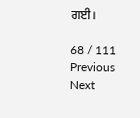ਗਈ।

68 / 111
Previous
Next